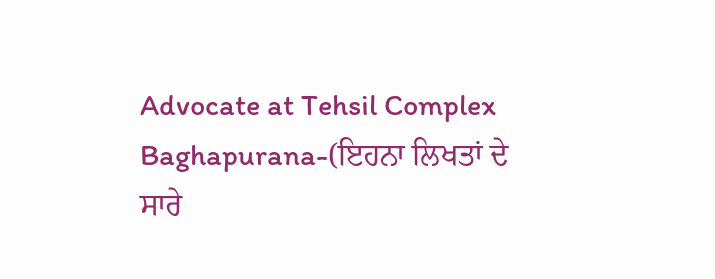Advocate at Tehsil Complex Baghapurana-(ਇਹਨਾ ਲਿਖਤਾਂ ਦੇ ਸਾਰੇ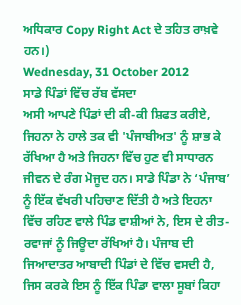ਅਧਿਕਾਰ Copy Right Act ਦੇ ਤਹਿਤ ਰਾਖ਼ਵੇ ਹਨ।)
Wednesday, 31 October 2012
ਸਾਡੇ ਪਿੰਡਾਂ ਵਿੱਚ ਰੱਬ ਵੱਸਦਾ
ਅਸੀ ਆਪਣੇ ਪਿੰਡਾਂ ਦੀ ਕੀ-ਕੀ ਸ਼ਿਫਤ ਕਰੀਏ, ਜਿਹਨਾ ਨੇ ਹਾਲੇ ਤਕ ਵੀ 'ਪੰਜਾਬੀਅਤ' ਨੂੰ ਸ਼ਾਭ ਕੇ ਰੱਖਿਆ ਹੈ ਅਤੇ ਜਿਹਨਾ ਵਿੱਚ ਹੁਣ ਵੀ ਸਾਧਾਰਨ ਜੀਵਨ ਦੇ ਰੰਗ ਮੋਜੂਦ ਹਨ। ਸਾਡੇ ਪਿੰਡਾ ਨੇ ‘ਪੰਜਾਬ’ ਨੂੰ ਇੱਕ ਵੱਖਰੀ ਪਹਿਚਾਣ ਦਿੱਤੀ ਹੈ ਅਤੇ ਇਹਨਾ ਵਿੱਚ ਰਹਿਣ ਵਾਲੇ ਪਿੰਡ ਵਾਸ਼ੀਆਂ ਨੇ, ਇਸ ਦੇ ਰੀਤ-ਰਵਾਜਾਂ ਨੂੰ ਜਿਊਦਾ ਰੱਖਿਆਂ ਹੈ। ਪੰਜਾਬ ਦੀ ਜਿਆਦਾਤਰ ਆਬਾਦੀ ਪਿੰਡਾਂ ਦੇ ਵਿੱਚ ਵਸਦੀ ਹੈ, ਜਿਸ ਕਰਕੇ ਇਸ ਨੂੰ ਇੱਕ ਪਿੰਡਾ ਵਾਲਾ ਸੂਬਾਂ ਕਿਹਾ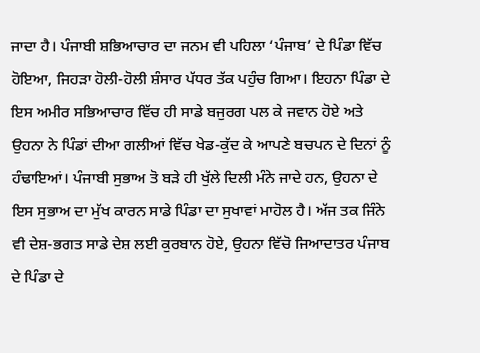ਜਾਦਾ ਹੈ। ਪੰਜਾਬੀ ਸ਼ਭਿਆਚਾਰ ਦਾ ਜਨਮ ਵੀ ਪਹਿਲਾ ‘ਪੰਜਾਬ’ ਦੇ ਪਿੰਡਾ ਵਿੱਚ ਹੋਇਆ, ਜਿਹੜਾ ਹੋਲੀ-ਹੋਲੀ ਸ਼ੰਸਾਰ ਪੱਧਰ ਤੱਕ ਪਹੁੰਚ ਗਿਆ। ਇਹਨਾ ਪਿੰਡਾ ਦੇ ਇਸ ਅਮੀਰ ਸਭਿਆਚਾਰ ਵਿੱਚ ਹੀ ਸਾਡੇ ਬਜੁਰਗ ਪਲ ਕੇ ਜਵਾਨ ਹੋਏ ਅਤੇ ਉਹਨਾ ਨੇ ਪਿੰਡਾਂ ਦੀਆ ਗਲੀਆਂ ਵਿੱਚ ਖੇਡ-ਕੁੱਦ ਕੇ ਆਪਣੇ ਬਚਪਨ ਦੇ ਦਿਨਾਂ ਨੂੰ ਹੰਢਾਇਆਂ। ਪੰਜਾਬੀ ਸੁਭਾਅ ਤੋ ਬੜੇ ਹੀ ਖੁੱਲੇ ਦਿਲੀ ਮੰਨੇ ਜਾਦੇ ਹਨ, ਉਹਨਾ ਦੇ ਇਸ ਸੁਭਾਅ ਦਾ ਮੁੱਖ ਕਾਰਨ ਸਾਡੇ ਪਿੰਡਾ ਦਾ ਸੁਖਾਵਾਂ ਮਾਹੋਲ ਹੈ। ਅੱਜ ਤਕ ਜਿੰਨੇ ਵੀ ਦੇਸ਼-ਭਗਤ ਸਾਡੇ ਦੇਸ਼ ਲਈ ਕੁਰਬਾਨ ਹੋਏ, ਉਹਨਾ ਵਿੱਚੋ ਜਿਆਦਾਤਰ ਪੰਜਾਬ ਦੇ ਪਿੰਡਾ ਦੇ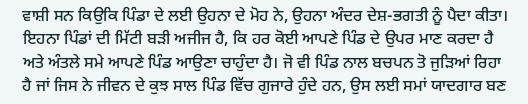ਵਾਸ਼ੀ ਸਨ ਕਿਉਕਿ ਪਿੰਡਾ ਦੇ ਲਈ ਉਹਨਾ ਦੇ ਮੋਹ ਨੇ, ਉਹਨਾ ਅੰਦਰ ਦੇਸ਼-ਭਗਤੀ ਨੂੰ ਪੈਦਾ ਕੀਤਾ। ਇਹਨਾ ਪਿੰਡਾਂ ਦੀ ਮਿੱਟੀ ਬੜੀ ਅਜੀਜ ਹੈ, ਕਿ ਹਰ ਕੋਈ ਆਪਣੇ ਪਿੰਡ ਦੇ ਉਪਰ ਮਾਣ ਕਰਦਾ ਹੈ ਅਤੇ ਅੰਤਲੇ ਸਮੇ ਆਪਣੇ ਪਿੰਡ ਆਉਣਾ ਚਾਹੁੰਦਾ ਹੈ। ਜੋ ਵੀ ਪਿੰਡ ਨਾਲ ਬਚਪਨ ਤੋ ਜੁੜਿਆਂ ਰਿਹਾ ਹੈ ਜਾਂ ਜਿਸ ਨੇ ਜੀਵਨ ਦੇ ਕੁਝ ਸਾਲ ਪਿੰਡ ਵਿੱਚ ਗੁਜਾਰੇ ਹੁੰਦੇ ਹਨ, ਉਸ ਲਈ ਸਮਾਂ ਯਾਦਗਾਰ ਬਣ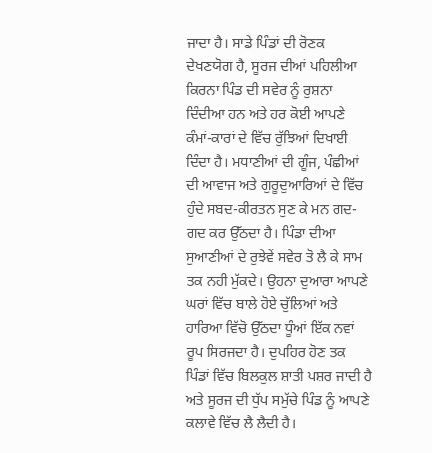ਜਾਦਾ ਹੈ। ਸਾਡੇ ਪਿੰਡਾਂ ਦੀ ਰੋਣਕ ਦੇਖਣਯੋਗ ਹੈ, ਸੂਰਜ ਦੀਆਂ ਪਹਿਲੀਆ ਕਿਰਨਾ ਪਿੰਡ ਦੀ ਸਵੇਰ ਨੂੰ ਰੁਸ਼ਨਾ ਦਿੰਦੀਆ ਹਨ ਅਤੇ ਹਰ ਕੋਈ ਆਪਣੇ ਕੰਮਾਂ-ਕਾਰਾਂ ਦੇ ਵਿੱਚ ਰੁੱਝਿਆਂ ਦਿਖਾਈ ਦਿੰਦਾ ਹੈ। ਮਧਾਣੀਆਂ ਦੀ ਗੂੰਜ, ਪੰਛੀਆਂ ਦੀ ਆਵਾਜ ਅਤੇ ਗੁਰੂਦੁਆਰਿਆਂ ਦੇ ਵਿੱਚ ਹੁੰਦੇ ਸਬਦ-ਕੀਰਤਨ ਸੁਣ ਕੇ ਮਨ ਗਦ-ਗਦ ਕਰ ਉੱਠਦਾ ਹੈ। ਪਿੰਡਾ ਦੀਆ ਸੁਆਣੀਆਂ ਦੇ ਰੁਝੇਵੇਂ ਸਵੇਰ ਤੋ ਲੈ ਕੇ ਸਾਮ ਤਕ ਨਹੀ ਮੁੱਕਦੇ। ਉਹਨਾ ਦੁਆਰਾ ਆਪਣੇ ਘਰਾਂ ਵਿੱਚ ਬਾਲੇ ਹੋਏ ਚੁੱਲਿਆਂ ਅਤੇ ਹਾਰਿਆ ਵਿੱਚੋ ਉੱਠਦਾ ਧੂੰਆਂ ਇੱਕ ਨਵਾਂ ਰੂਪ ਸਿਰਜਦਾ ਹੈ। ਦੁਪਹਿਰ ਹੋਣ ਤਕ ਪਿੰਡਾਂ ਵਿੱਚ ਬਿਲਕੁਲ ਸ਼ਾਤੀ ਪਸ਼ਰ ਜਾਦੀ ਹੈ ਅਤੇ ਸੂਰਜ ਦੀ ਧੁੱਪ ਸਮੁੱਚੇ ਪਿੰਡ ਨੂੰ ਆਪਣੇ ਕਲਾਵੇ ਵਿੱਚ ਲੈ ਲੈਦੀ ਹੈ।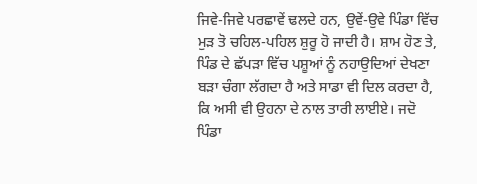ਜਿਵੇ-ਜਿਵੇ ਪਰਛਾਵੇਂ ਢਲਦੇ ਹਨ, ਉਵੇਂ-ਉਵੇ ਪਿੰਡਾ ਵਿੱਚ ਮੁੜ ਤੋ ਚਹਿਲ-ਪਹਿਲ ਸ਼ੁਰੂ ਹੋ ਜਾਦੀ ਹੈ। ਸ਼ਾਮ ਹੋਣ ਤੇ, ਪਿੰਡ ਦੇ ਛੱਪੜਾ ਵਿੱਚ ਪਸ਼ੂਆਂ ਨੂੰ ਨਹਾਉਦਿਆਂ ਦੇਖਣਾ ਬੜਾ ਚੰਗਾ ਲੱਗਦਾ ਹੈ ਅਤੇ ਸਾਡਾ ਵੀ ਦਿਲ ਕਰਦਾ ਹੈ, ਕਿ ਅਸੀ ਵੀ ਉਹਨਾ ਦੇ ਨਾਲ ਤਾਰੀ ਲਾਈਏ। ਜਦੋ ਪਿੰਡਾ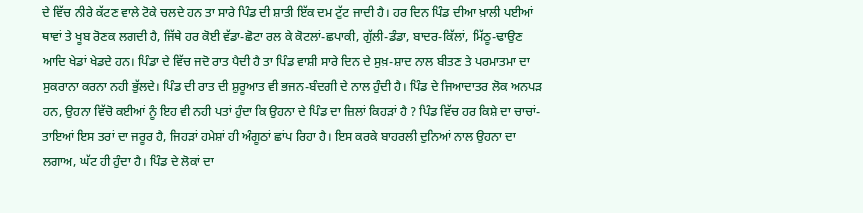ਦੇ ਵਿੱਚ ਨੀਰੇ ਕੱਟਣ ਵਾਲੇ ਟੋਕੇ ਚਲਦੇ ਹਨ ਤਾ ਸਾਰੇ ਪਿੰਡ ਦੀ ਸ਼ਾਤੀ ਇੱਕ ਦਮ ਟੁੱਟ ਜਾਦੀ ਹੈ। ਹਰ ਦਿਨ ਪਿੰਡ ਦੀਆ ਖ਼ਾਲੀ ਪਈਆਂ ਥਾਵਾਂ ਤੇ ਖੂਬ ਰੋਣਕ ਲਗਦੀ ਹੈ, ਜਿੱਥੇ ਹਰ ਕੋਈ ਵੱਡਾ-ਛੋਟਾ ਰਲ ਕੇ ਕੋਟਲਾਂ-ਛਪਾਕੀ, ਗੁੱਲੀ-ਡੰਡਾ, ਬਾਦਰ-ਕਿੱਲਾਂ, ਮਿੱਠੂ-ਢਾਉਣ ਆਦਿ ਖੇਡਾਂ ਖੇਡਦੇ ਹਨ। ਪਿੰਡਾ ਦੇ ਵਿੱਚ ਜਦੋ ਰਾਤ ਪੈਦੀ ਹੈ ਤਾ ਪਿੰਡ ਵਾਸ਼ੀ ਸਾਰੇ ਦਿਨ ਦੇ ਸੁਖ਼-ਸ਼ਾਦ ਨਾਲ ਬੀਤਣ ਤੇ ਪਰਮਾਤਮਾ ਦਾ ਸੁਕਰਾਨਾ ਕਰਨਾ ਨਹੀ ਭੁੱਲਦੇ। ਪਿੰਡ ਦੀ ਰਾਤ ਦੀ ਸ਼ੁਰੂਆਤ ਵੀ ਭਜਨ-ਬੰਦਗੀ ਦੇ ਨਾਲ ਹੁੰਦੀ ਹੈ। ਪਿੰਡ ਦੇ ਜਿਆਦਾਤਰ ਲੋਕ ਅਨਪੜ ਹਨ, ਉਹਨਾ ਵਿੱਚੋ ਕਈਆਂ ਨੂੰ ਇਹ ਵੀ ਨਹੀ ਪਤਾਂ ਹੁੰਦਾ ਕਿ ਉਹਨਾ ਦੇ ਪਿੰਡ ਦਾ ਜ਼ਿਲਾਂ ਕਿਹੜਾਂ ਹੈ ? ਪਿੰਡ ਵਿੱਚ ਹਰ ਕਿਸ਼ੇ ਦਾ ਚਾਚਾਂ-ਤਾਇਆਂ ਇਸ ਤਰਾਂ ਦਾ ਜਰੂਰ ਹੈ, ਜਿਹੜਾਂ ਹਮੇਸ਼ਾਂ ਹੀ ਅੰਗੂਠਾਂ ਛਾਂਪ ਰਿਹਾ ਹੈ। ਇਸ ਕਰਕੇ ਬਾਹਰਲੀ ਦੁਨਿਆਂ ਨਾਲ ਉਹਨਾ ਦਾ ਲਗਾਅ, ਘੱਟ ਹੀ ਹੁੰਦਾ ਹੈ। ਪਿੰਡ ਦੇ ਲੋਕਾਂ ਦਾ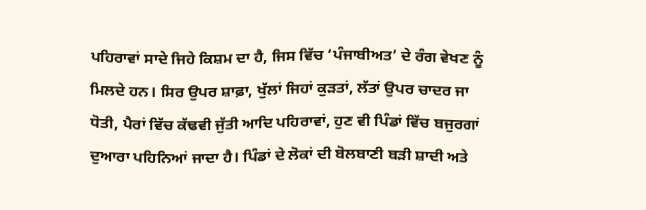ਪਹਿਰਾਵਾਂ ਸਾਦੇ ਜਿਹੇ ਕਿਸ਼ਮ ਦਾ ਹੈ, ਜਿਸ ਵਿੱਚ ‘ਪੰਜਾਬੀਅਤ’ ਦੇ ਰੰਗ ਵੇਖਣ ਨੂੰ ਮਿਲਦੇ ਹਨ। ਸਿਰ ਉਪਰ ਸ਼ਾਫ਼ਾ, ਖੁੱਲਾਂ ਜਿਹਾਂ ਕੁੜਤਾਂ, ਲੱਤਾਂ ਉਪਰ ਚਾਦਰ ਜਾ ਧੋਤੀ, ਪੈਰਾਂ ਵਿੱਚ ਕੱਢਵੀ ਜੁੱਤੀ ਆਦਿ ਪਹਿਰਾਵਾਂ, ਹੁਣ ਵੀ ਪਿੰਡਾਂ ਵਿੱਚ ਬਜੁਰਗਾਂ ਦੁਆਰਾ ਪਹਿਨਿਆਂ ਜਾਦਾ ਹੈ। ਪਿੰਡਾਂ ਦੇ ਲੋਕਾਂ ਦੀ ਬੋਲਬਾਣੀ ਬੜੀ ਸ਼ਾਦੀ ਅਤੇ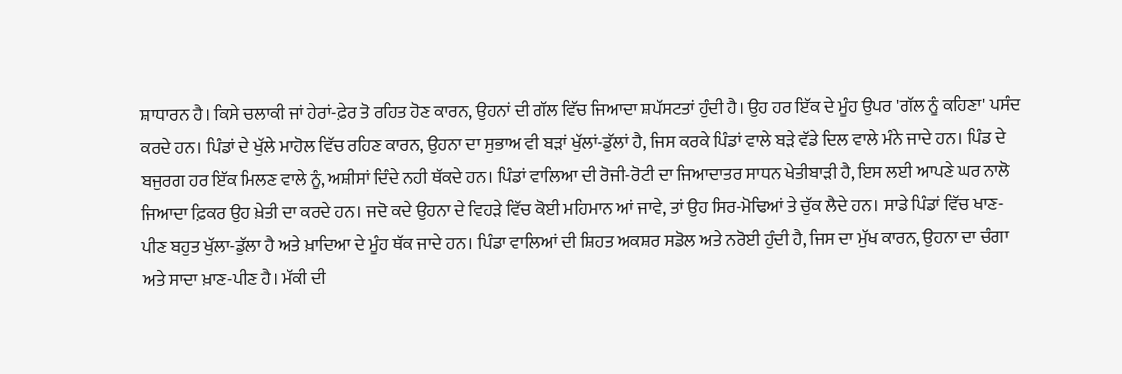ਸ਼ਾਧਾਰਨ ਹੈ। ਕਿਸੇ ਚਲਾਕੀ ਜਾਂ ਹੇਰਾਂ-ਫ਼ੇਰ ਤੋ ਰਹਿਤ ਹੋਣ ਕਾਰਨ, ਉਹਨਾਂ ਦੀ ਗੱਲ ਵਿੱਚ ਜਿਆਦਾ ਸ਼ਪੱਸਟਤਾਂ ਹੁੰਦੀ ਹੈ। ਉਹ ਹਰ ਇੱਕ ਦੇ ਮੂੰਹ ਉਪਰ 'ਗੱਲ ਨੂੰ ਕਹਿਣਾ' ਪਸੰਦ ਕਰਦੇ ਹਨ। ਪਿੰਡਾਂ ਦੇ ਖੁੱਲੇ ਮਾਹੋਲ ਵਿੱਚ ਰਹਿਣ ਕਾਰਨ, ਉਹਨਾ ਦਾ ਸੁਭਾਅ ਵੀ ਬੜਾਂ ਖੁੱਲਾਂ-ਡੁੱਲਾਂ ਹੈ, ਜਿਸ ਕਰਕੇ ਪਿੰਡਾਂ ਵਾਲੇ ਬੜੇ ਵੱਡੇ ਦਿਲ ਵਾਲੇ ਮੰਨੇ ਜਾਦੇ ਹਨ। ਪਿੰਡ ਦੇ ਬਜੁਰਗ ਹਰ ਇੱਕ ਮਿਲਣ ਵਾਲੇ ਨੂੰ, ਅਸ਼ੀਸਾਂ ਦਿੰਦੇ ਨਹੀ ਥੱਕਦੇ ਹਨ। ਪਿੰਡਾਂ ਵਾਲਿਆ ਦੀ ਰੋਜੀ-ਰੋਟੀ ਦਾ ਜਿਆਦਾਤਰ ਸਾਧਨ ਖੇਤੀਬਾੜੀ ਹੈ, ਇਸ ਲਈ ਆਪਣੇ ਘਰ ਨਾਲੋ ਜਿਆਦਾ ਫ਼ਿਕਰ ਉਹ ਖ਼ੇਤੀ ਦਾ ਕਰਦੇ ਹਨ। ਜਦੋ ਕਦੇ ਉਹਨਾ ਦੇ ਵਿਹੜੇ ਵਿੱਚ ਕੋਈ ਮਹਿਮਾਨ ਆਂ ਜਾਵੇ, ਤਾਂ ਉਹ ਸਿਰ-ਮੋਢਿਆਂ ਤੇ ਚੁੱਕ ਲੈਦੇ ਹਨ। ਸਾਡੇ ਪਿੰਡਾਂ ਵਿੱਚ ਖਾਣ-ਪੀਣ ਬਹੁਤ ਖੁੱਲਾ-ਡੁੱਲਾ ਹੈ ਅਤੇ ਖ਼ਾਦਿਆ ਦੇ ਮੂੰਹ ਥੱਕ ਜਾਦੇ ਹਨ। ਪਿੰਡਾ ਵਾਲਿਆਂ ਦੀ ਸ਼ਿਹਤ ਅਕਸ਼ਰ ਸਡੋਲ ਅਤੇ ਨਰੋਈ ਹੁੰਦੀ ਹੈ, ਜਿਸ ਦਾ ਮੁੱਖ ਕਾਰਨ, ਉਹਨਾ ਦਾ ਚੰਗਾ ਅਤੇ ਸਾਦਾ ਖ਼ਾਣ-ਪੀਣ ਹੈ। ਮੱਕੀ ਦੀ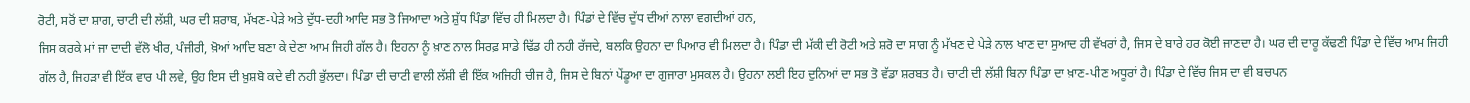ਰੋਟੀ, ਸਰੋਂ ਦਾ ਸ਼ਾਗ, ਚਾਟੀ ਦੀ ਲੱਸ਼ੀ, ਘਰ ਦੀ ਸ਼ਰਾਬ, ਮੱਖਣ-ਪੇੜੇ ਅਤੇ ਦੁੱਧ-ਦਹੀ ਆਦਿ ਸਭ ਤੋ ਜਿਆਦਾ ਅਤੇ ਸ਼ੁੱਧ ਪਿੰਡਾ ਵਿੱਚ ਹੀ ਮਿਲਦਾ ਹੈ। ਪਿੰਡਾਂ ਦੇ ਵਿੱਚ ਦੁੱਧ ਦੀਆਂ ਨਾਲਾ ਵਗਦੀਆਂ ਹਨ,
ਜਿਸ ਕਰਕੇ ਮਾਂ ਜਾ ਦਾਦੀ ਵੱਲੋ ਖੀਰ, ਪੰਜੀਰੀ, ਖ਼ੋਆਂ ਆਦਿ ਬਣਾ ਕੇ ਦੇਣਾ ਆਮ ਜਿਹੀ ਗੱਲ ਹੈ। ਇਹਨਾ ਨੂੰ ਖ਼ਾਣ ਨਾਲ ਸਿਰਫ਼ ਸਾਡੇ ਢਿੱਡ ਹੀ ਨਹੀ ਰੱਜਦੇ, ਬਲਕਿ ਉਹਨਾ ਦਾ ਪਿਆਰ ਵੀ ਮਿਲਦਾ ਹੈ। ਪਿੰਡਾ ਦੀ ਮੱਕੀ ਦੀ ਰੋਟੀ ਅਤੇ ਸ਼ਰੋ ਦਾ ਸਾਗ ਨੂੰ ਮੱਖਣ ਦੇ ਪੇੜੇ ਨਾਲ ਖਾਣ ਦਾ ਸੁਆਦ ਹੀ ਵੱਖਰਾਂ ਹੈ, ਜਿਸ ਦੇ ਬਾਰੇ ਹਰ ਕੋਈ ਜਾਣਦਾ ਹੈ। ਘਰ ਦੀ ਦਾਰੂ ਕੱਢਣੀ ਪਿੰਡਾ ਦੇ ਵਿੱਚ ਆਮ ਜਿਹੀ ਗੱਲ ਹੈ, ਜਿਹੜਾ ਵੀ ਇੱਕ ਵਾਰ ਪੀ ਲਵੇ, ਉਹ ਇਸ ਦੀ ਖ਼ੁਸ਼ਬੋ ਕਦੇ ਵੀ ਨਹੀ ਭੁੱਲਦਾ। ਪਿੰਡਾ ਦੀ ਚਾਟੀ ਵਾਲੀ ਲੱਸ਼ੀ ਵੀ ਇੱਕ ਅਜਿਹੀ ਚੀਜ ਹੈ, ਜਿਸ ਦੇ ਬਿਨਾਂ ਪੇਂਡੂਆ ਦਾ ਗੁਜਾਰਾ ਮੁਸਕਲ ਹੈ। ਉਹਨਾ ਲਈ ਇਹ ਦੁਨਿਆਂ ਦਾ ਸਭ ਤੋ ਵੱਡਾ ਸ਼ਰਬਤ ਹੈ। ਚਾਟੀ ਦੀ ਲੱਸ਼ੀ ਬਿਨਾ ਪਿੰਡਾ ਦਾ ਖ਼ਾਣ-ਪੀਣ ਅਧੂਰਾਂ ਹੈ। ਪਿੰਡਾ ਦੇ ਵਿੱਚ ਜਿਸ ਦਾ ਵੀ ਬਚਪਨ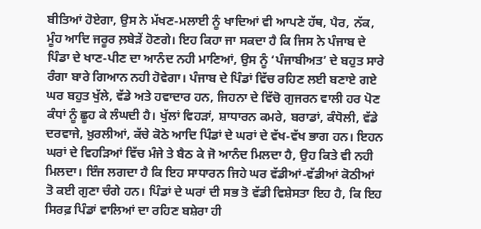ਬੀਤਿਆਂ ਹੋਏਗਾ, ਉਸ ਨੇ ਮੱਖਣ-ਮਲਾਈ ਨੂੰ ਖਾਦਿਆਂ ਵੀ ਆਪਣੇ ਹੱਥ, ਪੈਰ, ਨੱਕ, ਮੂੰਹ ਆਦਿ ਜਰੂਰ ਲ਼ਬੇੜੇਂ ਹੋਣਗੇ। ਇਹ ਕਿਹਾ ਜਾ ਸਕਦਾ ਹੈ ਕਿ ਜਿਸ ਨੇ ਪੰਜਾਬ ਦੇ ਪਿੰਡਾ ਦੇ ਖਾਣ-ਪੀਣ ਦਾ ਆਨੰਦ ਨਹੀ ਮਾਣਿਆਂ, ਉਸ ਨੂੰ ‘ਪੰਜਾਬੀਅਤ’ ਦੇ ਬਹੁਤ ਸਾਰੇ ਰੰਗਾ ਬਾਰੇ ਗਿਆਨ ਨਹੀ ਹੋਵੇਗਾ। ਪੰਜਾਬ ਦੇ ਪਿੰਡਾਂ ਵਿੱਚ ਰਹਿਣ ਲਈ ਬਣਾਏ ਗਏ ਘਰ ਬਹੁਤ ਖੁੱਲੇ, ਵੱਡੇ ਅਤੇ ਹਵਾਦਾਰ ਹਨ, ਜਿਹਨਾ ਦੇ ਵਿੱਚੋ ਗੁਜਰਨ ਵਾਲੀ ਹਰ ਪੋਣ ਕੰਧਾਂ ਨੂੰ ਛੂਹ ਕੇ ਲੰਘਦੀ ਹੈ। ਖੁੱਲਾਂ ਵਿਹੜਾਂ, ਸ਼ਾਧਾਰਨ ਕਮਰੇ, ਬਰਾਡਾਂ, ਕੰਧੋਲੀ, ਵੱਡੇ ਦਰਵਾਜੇ, ਖ਼ੁਰਲੀਆਂ, ਕੱਚੇ ਕੋਠੇ ਆਦਿ ਪਿੰਡਾਂ ਦੇ ਘਰਾਂ ਦੇ ਵੱਖ-ਵੱਖ ਭਾਗ ਹਨ। ਇਹਨ ਘਰਾਂ ਦੇ ਵਿਹੜਿਆਂ ਵਿੱਚ ਮੰਜੇ ਤੇ ਬੈਠ ਕੇ ਜੋ ਆਨੰਦ ਮਿਲਦਾ ਹੈ, ਉਹ ਕਿਤੇ ਵੀ ਨਹੀ ਮਿਲਦਾ। ਇੰਜ ਲਗਦਾ ਹੈ ਕਿ ਇਹ ਸਾਧਾਰਨ ਜਿਹੇ ਘਰ ਵੱਡੀਆਂ-ਵੱਡੀਆਂ ਕੋਠੀਆਂ ਤੋ ਕਈ ਗੁਣਾ ਚੰਗੇ ਹਨ। ਪਿੰਡਾਂ ਦੇ ਘਰਾਂ ਦੀ ਸਭ ਤੋ ਵੱਡੀ ਵਿਸ਼ੇਸਤਾ ਇਹ ਹੈ, ਕਿ ਇਹ ਸਿਰਫ਼ ਪਿੰਡਾਂ ਵਾਲਿਆਂ ਦਾ ਰਹਿਣ ਬਸ਼ੇਰਾ ਹੀ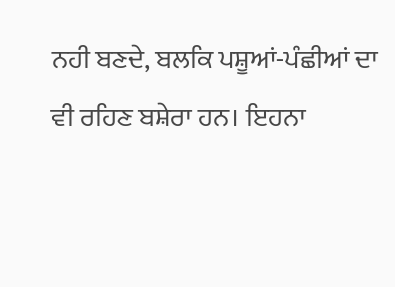ਨਹੀ ਬਣਦੇ, ਬਲਕਿ ਪਸ਼ੂਆਂ-ਪੰਛੀਆਂ ਦਾ ਵੀ ਰਹਿਣ ਬਸ਼ੇਰਾ ਹਨ। ਇਹਨਾ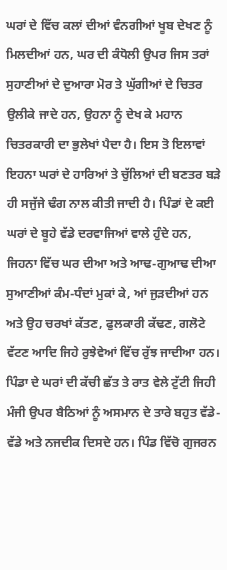ਘਰਾਂ ਦੇ ਵਿੱਚ ਕਲਾਂ ਦੀਆਂ ਵੰਨਗੀਆਂ ਖੂਬ ਦੇਖਣ ਨੂੰ ਮਿਲਦੀਆਂ ਹਨ, ਘਰ ਦੀ ਕੰਧੋਲੀ ਉਪਰ ਜਿਸ ਤਰਾਂ ਸੁਹਾਣੀਆਂ ਦੇ ਦੁਆਰਾ ਮੋਰ ਤੇ ਘੁੱਗੀਆਂ ਦੇ ਚਿਤਰ ਉਲੀਕੇ ਜਾਦੇ ਹਨ, ਉਹਨਾ ਨੂੰ ਦੇਖ ਕੇ ਮਹਾਨ ਚਿਤਰਕਾਰੀ ਦਾ ਭੁਲੇਖਾਂ ਪੈਦਾ ਹੈ। ਇਸ ਤੋ ਇਲਾਵਾਂ ਇਹਨਾ ਘਰਾਂ ਦੇ ਹਾਰਿਆਂ ਤੇ ਚੁੱਲਿਆਂ ਦੀ ਬਣਤਰ ਬੜੇ ਹੀ ਸਜੁੱਜੇ ਢੰਗ ਨਾਲ ਕੀਤੀ ਜਾਦੀ ਹੈ। ਪਿੰਡਾਂ ਦੇ ਕਈ ਘਰਾਂ ਦੇ ਬੂਹੇ ਵੱਡੇ ਦਰਵਾਜਿਆਂ ਵਾਲੇ ਹੁੰਦੇ ਹਨ, ਜਿਹਨਾ ਵਿੱਚ ਘਰ ਦੀਆ ਅਤੇ ਆਢ-ਗੁਆਢ ਦੀਆ ਸੁਆਣੀਆਂ ਕੰਮ-ਧੰਦਾਂ ਮੁਕਾਂ ਕੇ, ਆਂ ਜੁੜਦੀਆਂ ਹਨ ਅਤੇ ਉਹ ਚਰਖਾਂ ਕੱਤਣ, ਫੁਲਕਾਰੀ ਕੱਢਣ, ਗਲੋਟੇ ਵੱਟਣ ਆਦਿ ਜਿਹੇ ਰੁਝੇਵੇਆਂ ਵਿੱਚ ਰੁੱਝ ਜਾਦੀਆ ਹਨ। ਪਿੰਡਾ ਦੇ ਘਰਾਂ ਦੀ ਕੱਚੀ ਛੱਤ ਤੇ ਰਾਤ ਵੇਲੇ ਟੁੱਟੀ ਜਿਹੀ ਮੰਜੀ ਉਪਰ ਬੈਠਿਆਂ ਨੂੰ ਅਸਮਾਨ ਦੇ ਤਾਰੇ ਬਹੁਤ ਵੱਡੇ-ਵੱਡੇ ਅਤੇ ਨਜਦੀਕ ਦਿਸਦੇ ਹਨ। ਪਿੰਡ ਵਿੱਚੋ ਗੁਜਰਨ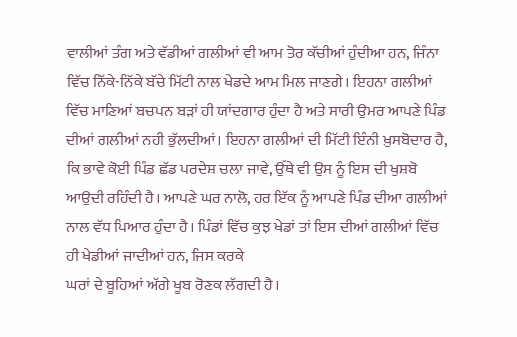ਵਾਲੀਆਂ ਤੰਗ ਅਤੇ ਵੱਡੀਆਂ ਗਲੀਆਂ ਵੀ ਆਮ ਤੋਰ ਕੱਚੀਆਂ ਹੁੰਦੀਆ ਹਨ, ਜਿੰਨਾ ਵਿੱਚ ਨਿੱਕੇ-ਨਿੱਕੇ ਬੱਚੇ ਮਿੱਟੀ ਨਾਲ ਖੇਡਦੇ ਆਮ ਮਿਲ ਜਾਣਗੇ। ਇਹਨਾ ਗਲੀਆਂ ਵਿੱਚ ਮਾਣਿਆਂ ਬਚਪਨ ਬੜਾਂ ਹੀ ਯਾਂਦਗਾਰ ਹੁੰਦਾ ਹੈ ਅਤੇ ਸਾਰੀ ਉਮਰ ਆਪਣੇ ਪਿੰਡ ਦੀਆਂ ਗਲੀਆਂ ਨਹੀ ਭੁੱਲਦੀਆਂ। ਇਹਨਾ ਗਲੀਆਂ ਦੀ ਮਿੱਟੀ ਇੰਨੀ ਖ਼ੁਸਬੋਦਾਰ ਹੈ, ਕਿ ਭਾਵੇ ਕੋਈ ਪਿੰਡ ਛੱਡ ਪਰਦੇਸ਼ ਚਲਾ ਜਾਵੇ, ਉੱਥੇ ਵੀ ਉਸ ਨੂੰ ਇਸ ਦੀ ਖੁਸ਼ਬੋ ਆਉਦੀ ਰਹਿੰਦੀ ਹੈ। ਆਪਣੇ ਘਰ ਨਾਲੋ, ਹਰ ਇੱਕ ਨੂੰ ਆਪਣੇ ਪਿੰਡ ਦੀਆ ਗਲੀਆਂ ਨਾਲ ਵੱਧ ਪਿਆਰ ਹੁੰਦਾ ਹੈ। ਪਿੰਡਾਂ ਵਿੱਚ ਕੁਝ ਖੇਡਾਂ ਤਾਂ ਇਸ ਦੀਆਂ ਗਲੀਆਂ ਵਿੱਚ ਹੀ ਖੇਡੀਆਂ ਜਾਦੀਆਂ ਹਨ, ਜਿਸ ਕਰਕੇ
ਘਰਾਂ ਦੇ ਬੂਹਿਆਂ ਅੱਗੇ ਖੂਬ ਰੋਣਕ ਲੱਗਦੀ ਹੈ।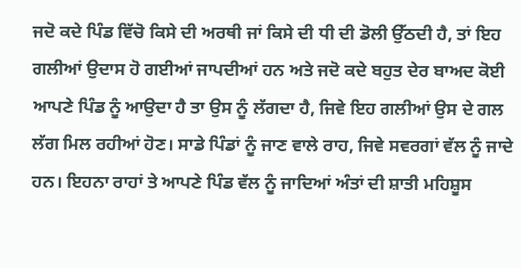ਜਦੋ ਕਦੇ ਪਿੰਡ ਵਿੱਚੋ ਕਿਸੇ ਦੀ ਅਰਥੀ ਜਾਂ ਕਿਸੇ ਦੀ ਧੀ ਦੀ ਡੋਲੀ ਉੱਠਦੀ ਹੈ, ਤਾਂ ਇਹ ਗਲੀਆਂ ਉਦਾਸ ਹੋ ਗਈਆਂ ਜਾਪਦੀਆਂ ਹਨ ਅਤੇ ਜਦੋ ਕਦੇ ਬਹੁਤ ਦੇਰ ਬਾਅਦ ਕੋਈ ਆਪਣੇ ਪਿੰਡ ਨੂੰ ਆਉਦਾ ਹੈ ਤਾ ਉਸ ਨੂੰ ਲੱਗਦਾ ਹੈ, ਜਿਵੇ ਇਹ ਗਲੀਆਂ ਉਸ ਦੇ ਗਲ ਲੱਗ ਮਿਲ ਰਹੀਆਂ ਹੋਣ। ਸਾਡੇ ਪਿੰਡਾਂ ਨੂੰ ਜਾਣ ਵਾਲੇ ਰਾਹ, ਜਿਵੇ ਸਵਰਗਾਂ ਵੱਲ ਨੂੰ ਜਾਦੇ ਹਨ। ਇਹਨਾ ਰਾਹਾਂ ਤੇ ਆਪਣੇ ਪਿੰਡ ਵੱਲ ਨੂੰ ਜਾਦਿਆਂ ਅੰਤਾਂ ਦੀ ਸ਼ਾਤੀ ਮਹਿਸ਼ੂਸ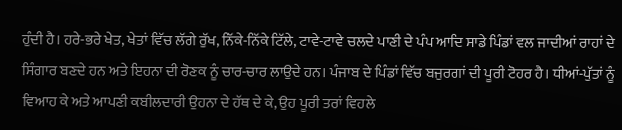ਹੁੰਦੀ ਹੈ। ਹਰੇ-ਭਰੇ ਖੇਤ, ਖੇਤਾਂ ਵਿੱਚ ਲੱਗੇ ਰੁੱਖ, ਨਿੱਕੇ-ਨਿੱਕੇ ਟਿੱਲੇ, ਟਾਵੇ-ਟਾਵੇ ਚਲਦੇ ਪਾਣੀ ਦੇ ਪੰਪ ਆਦਿ ਸਾਡੇ ਪਿੰਡਾਂ ਵਲ ਜਾਦੀਆਂ ਰਾਹਾਂ ਦੇ ਸਿੰਗਾਰ ਬਣਦੇ ਹਨ ਅਤੇ ਇਹਨਾ ਦੀ ਰੋਣਕ ਨੂੰ ਚਾਰ-ਚਾਰ ਲਾਉਦੇ ਹਨ। ਪੰਜਾਬ ਦੇ ਪਿੰਡਾਂ ਵਿੱਚ ਬਜੁਰਗਾਂ ਦੀ ਪੂਰੀ ਟੋਹਰ ਹੈ। ਧੀਆਂ-ਪੁੱਤਾਂ ਨੂੰ ਵਿਆਹ ਕੇ ਅਤੇ ਆਪਣੀ ਕਬੀਲਦਾਰੀ ਉਹਨਾ ਦੇ ਹੱਥ ਦੇ ਕੇ, ਉਹ ਪੂਰੀ ਤਰਾਂ ਵਿਹਲੇ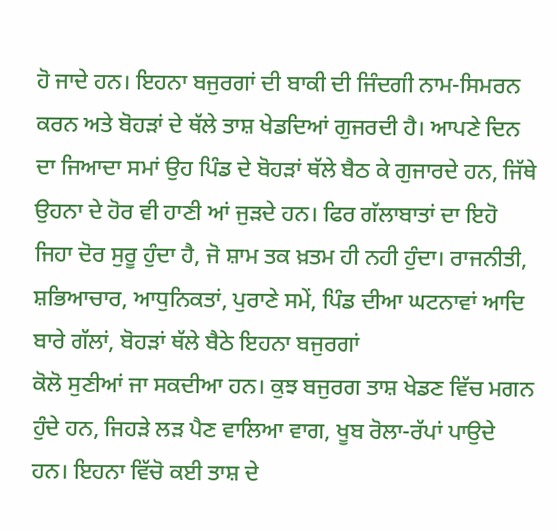ਹੋ ਜਾਦੇ ਹਨ। ਇਹਨਾ ਬਜੁਰਗਾਂ ਦੀ ਬਾਕੀ ਦੀ ਜਿੰਦਗੀ ਨਾਮ-ਸਿਮਰਨ ਕਰਨ ਅਤੇ ਬੋਹੜਾਂ ਦੇ ਥੱਲੇ ਤਾਸ਼ ਖੇਡਦਿਆਂ ਗੁਜਰਦੀ ਹੈ। ਆਪਣੇ ਦਿਨ ਦਾ ਜਿਆਦਾ ਸਮਾਂ ਉਹ ਪਿੰਡ ਦੇ ਬੋਹੜਾਂ ਥੱਲੇ ਬੈਠ ਕੇ ਗੁਜਾਰਦੇ ਹਨ, ਜਿੱਥੇ ਉਹਨਾ ਦੇ ਹੋਰ ਵੀ ਹਾਣੀ ਆਂ ਜੁੜਦੇ ਹਨ। ਫਿਰ ਗੱਲਾਬਾਤਾਂ ਦਾ ਇਹੋ ਜਿਹਾ ਦੋਰ ਸੁਰੂ ਹੁੰਦਾ ਹੈ, ਜੋ ਸ਼ਾਮ ਤਕ ਖ਼ਤਮ ਹੀ ਨਹੀ ਹੁੰਦਾ। ਰਾਜਨੀਤੀ, ਸ਼ਭਿਆਚਾਰ, ਆਧੁਨਿਕਤਾਂ, ਪੁਰਾਣੇ ਸਮੇਂ, ਪਿੰਡ ਦੀਆ ਘਟਨਾਵਾਂ ਆਦਿ ਬਾਰੇ ਗੱਲਾਂ, ਬੋਹੜਾਂ ਥੱਲੇ ਬੈਠੇ ਇਹਨਾ ਬਜੁਰਗਾਂ
ਕੋਲੋ ਸੁਣੀਆਂ ਜਾ ਸਕਦੀਆ ਹਨ। ਕੁਝ ਬਜੁਰਗ ਤਾਸ਼ ਖੇਡਣ ਵਿੱਚ ਮਗਨ ਹੁੰਦੇ ਹਨ, ਜਿਹੜੇ ਲੜ ਪੈਣ ਵਾਲਿਆ ਵਾਗ, ਖੂਬ ਰੋਲਾ-ਰੱਪਾਂ ਪਾਉਦੇ ਹਨ। ਇਹਨਾ ਵਿੱਚੋ ਕਈ ਤਾਸ਼ ਦੇ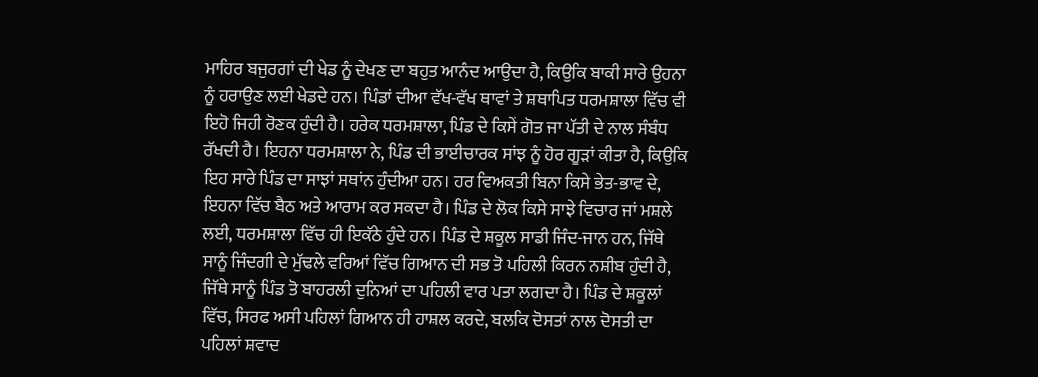ਮਾਹਿਰ ਬਜੁਰਗਾਂ ਦੀ ਖੇਡ ਨੂੰ ਦੇਖਣ ਦਾ ਬਹੁਤ ਆਨੰਦ ਆਉਦਾ ਹੈ, ਕਿਉਕਿ ਬਾਕੀ ਸਾਰੇ ਉਹਨਾ ਨੂੰ ਹਰਾਉਣ ਲਈ ਖੇਡਦੇ ਹਨ। ਪਿੰਡਾਂ ਦੀਆ ਵੱਖ-ਵੱਖ ਥਾਵਾਂ ਤੇ ਸ਼ਥਾਪਿਤ ਧਰਮਸ਼ਾਲਾ ਵਿੱਚ ਵੀ ਇਹੋ ਜਿਹੀ ਰੋਣਕ ਹੁੰਦੀ ਹੈ। ਹਰੇਕ ਧਰਮਸ਼ਾਲਾ, ਪਿੰਡ ਦੇ ਕਿਸੇਂ ਗੋਤ ਜਾ ਪੱਤੀ ਦੇ ਨਾਲ ਸੰਬੰਧ ਰੱਖਦੀ ਹੈ। ਇਹਨਾ ਧਰਮਸ਼ਾਲਾ ਨੇ, ਪਿੰਡ ਦੀ ਭਾਈਚਾਰਕ ਸਾਂਝ ਨੂੰ ਹੋਰ ਗੂੜਾਂ ਕੀਤਾ ਹੈ, ਕਿਉਕਿ ਇਹ ਸਾਰੇ ਪਿੰਡ ਦਾ ਸਾਝਾਂ ਸਥਾਂਨ ਹੁੰਦੀਆ ਹਨ। ਹਰ ਵਿਅਕਤੀ ਬਿਨਾ ਕਿਸੇ ਭੇਤ-ਭਾਵ ਦੇ, ਇਹਨਾ ਵਿੱਚ ਬੈਠ ਅਤੇ ਆਰਾਮ ਕਰ ਸਕਦਾ ਹੈ। ਪਿੰਡ ਦੇ ਲੋਕ ਕਿਸੇ ਸਾਝੇ ਵਿਚਾਰ ਜਾਂ ਮਸ਼ਲੇ ਲਈ, ਧਰਮਸ਼ਾਲਾ ਵਿੱਚ ਹੀ ਇਕੱਠੇ ਹੁੰਦੇ ਹਨ। ਪਿੰਡ ਦੇ ਸ਼ਕੂਲ ਸਾਡੀ ਜਿੰਦ-ਜਾਨ ਹਨ, ਜਿੱਥੇ ਸਾਨੂੰ ਜਿੰਦਗੀ ਦੇ ਮੁੱਢਲੇ ਵਰਿਆਂ ਵਿੱਚ ਗਿਆਨ ਦੀ ਸਭ ਤੋ ਪਹਿਲੀ ਕਿਰਨ ਨਸ਼ੀਬ ਹੁੰਦੀ ਹੈ, ਜਿੱਥੇ ਸਾਨੂੰ ਪਿੰਡ ਤੋ ਬਾਹਰਲੀ ਦੁਨਿਆਂ ਦਾ ਪਹਿਲੀ ਵਾਰ ਪਤਾ ਲਗਦਾ ਹੈ। ਪਿੰਡ ਦੇ ਸ਼ਕੂਲਾਂ ਵਿੱਚ, ਸਿਰਫ ਅਸੀ ਪਹਿਲਾਂ ਗਿਆਨ ਹੀ ਹਾਸ਼ਲ ਕਰਦੇ, ਬਲਕਿ ਦੋਸਤਾਂ ਨਾਲ ਦੋਸਤੀ ਦਾ ਪਹਿਲਾਂ ਸ਼ਵਾਦ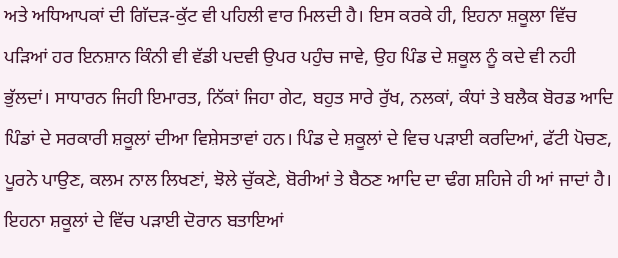ਅਤੇ ਅਧਿਆਪਕਾਂ ਦੀ ਗਿੱਦੜ-ਕੁੱਟ ਵੀ ਪਹਿਲੀ ਵਾਰ ਮਿਲਦੀ ਹੈ। ਇਸ ਕਰਕੇ ਹੀ, ਇਹਨਾ ਸ਼ਕੂਲਾ ਵਿੱਚ ਪੜਿਆਂ ਹਰ ਇਨਸ਼ਾਨ ਕਿੰਨੀ ਵੀ ਵੱਡੀ ਪਦਵੀ ਉਪਰ ਪਹੁੰਚ ਜਾਵੇ, ਉਹ ਪਿੰਡ ਦੇ ਸ਼ਕੂਲ ਨੂੰ ਕਦੇ ਵੀ ਨਹੀ ਭੁੱਲਦਾਂ। ਸਾਧਾਰਨ ਜਿਹੀ ਇਮਾਰਤ, ਨਿੱਕਾਂ ਜਿਹਾ ਗੇਟ, ਬਹੁਤ ਸਾਰੇ ਰੁੱਖ, ਨਲਕਾਂ, ਕੰਧਾਂ ਤੇ ਬਲੈਕ ਬੋਰਡ ਆਦਿ ਪਿੰਡਾਂ ਦੇ ਸਰਕਾਰੀ ਸ਼ਕੂਲਾਂ ਦੀਆ ਵਿਸ਼ੇਸਤਾਵਾਂ ਹਨ। ਪਿੰਡ ਦੇ ਸ਼ਕੂਲਾਂ ਦੇ ਵਿਚ ਪੜਾਈ ਕਰਦਿਆਂ, ਫੱਟੀ ਪੋਚਣ, ਪੂਰਨੇ ਪਾਉਣ, ਕਲਮ ਨਾਲ ਲਿਖਣਾਂ, ਝੋਲੇ ਚੁੱਕਣੇ, ਬੋਰੀਆਂ ਤੇ ਬੈਠਣ ਆਦਿ ਦਾ ਢੰਗ ਸ਼ਹਿਜੇ ਹੀ ਆਂ ਜਾਦਾਂ ਹੈ। ਇਹਨਾ ਸ਼ਕੂਲਾਂ ਦੇ ਵਿੱਚ ਪੜਾਈ ਦੋਰਾਨ ਬਤਾਇਆਂ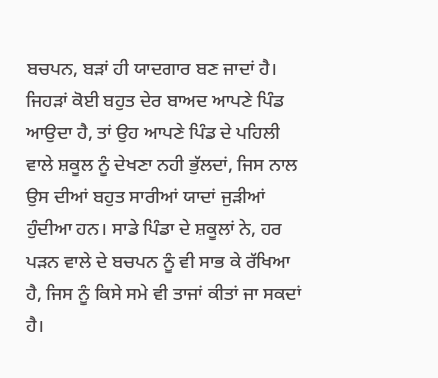ਬਚਪਨ, ਬੜਾਂ ਹੀ ਯਾਦਗਾਰ ਬਣ ਜਾਦਾਂ ਹੈ। ਜਿਹੜਾਂ ਕੋਈ ਬਹੁਤ ਦੇਰ ਬਾਅਦ ਆਪਣੇ ਪਿੰਡ ਆਉਦਾ ਹੈ, ਤਾਂ ਉਹ ਆਪਣੇ ਪਿੰਡ ਦੇ ਪਹਿਲੀ ਵਾਲੇ ਸ਼ਕੂਲ ਨੂੰ ਦੇਖਣਾ ਨਹੀ ਭੁੱਲਦਾਂ, ਜਿਸ ਨਾਲ ਉਸ ਦੀਆਂ ਬਹੁਤ ਸਾਰੀਆਂ ਯਾਦਾਂ ਜੁੜੀਆਂ ਹੁੰਦੀਆ ਹਨ। ਸਾਡੇ ਪਿੰਡਾ ਦੇ ਸ਼ਕੂਲਾਂ ਨੇ, ਹਰ ਪੜਨ ਵਾਲੇ ਦੇ ਬਚਪਨ ਨੂੰ ਵੀ ਸਾਭ ਕੇ ਰੱਖਿਆ ਹੈ, ਜਿਸ ਨੂੰ ਕਿਸੇ ਸਮੇ ਵੀ ਤਾਜਾਂ ਕੀਤਾਂ ਜਾ ਸਕਦਾਂ ਹੈ।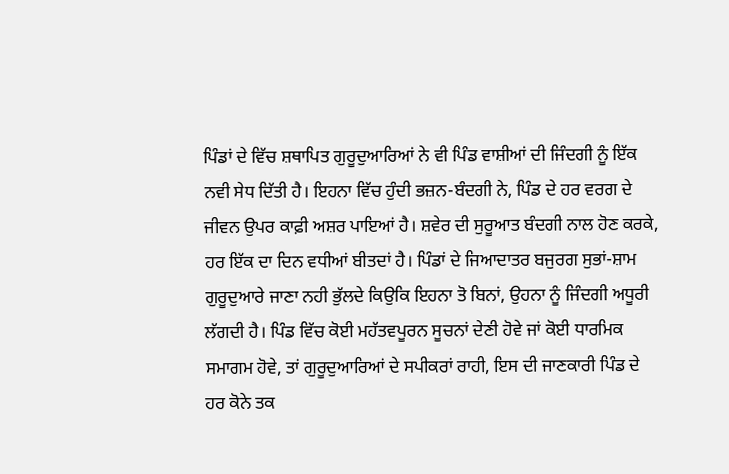ਪਿੰਡਾਂ ਦੇ ਵਿੱਚ ਸ਼ਥਾਪਿਤ ਗੁਰੂਦੁਆਰਿਆਂ ਨੇ ਵੀ ਪਿੰਡ ਵਾਸ਼ੀਆਂ ਦੀ ਜਿੰਦਗੀ ਨੂੰ ਇੱਕ ਨਵੀ ਸੇਧ ਦਿੱਤੀ ਹੈ। ਇਹਨਾ ਵਿੱਚ ਹੁੰਦੀ ਭਜ਼ਨ-ਬੰਦਗੀ ਨੇ, ਪਿੰਡ ਦੇ ਹਰ ਵਰਗ ਦੇ ਜੀਵਨ ਉਪਰ ਕਾਫ਼ੀ ਅਸ਼ਰ ਪਾਇਆਂ ਹੈ। ਸ਼ਵੇਰ ਦੀ ਸੁਰੂਆਤ ਬੰਦਗੀ ਨਾਲ ਹੋਣ ਕਰਕੇ, ਹਰ ਇੱਕ ਦਾ ਦਿਨ ਵਧੀਆਂ ਬੀਤਦਾਂ ਹੈ। ਪਿੰਡਾਂ ਦੇ ਜਿਆਦਾਤਰ ਬਜੁਰਗ ਸੁਭਾਂ-ਸ਼ਾਮ ਗੁਰੂਦੁਆਰੇ ਜਾਣਾ ਨਹੀ ਭੁੱਲਦੇ ਕਿਉਕਿ ਇਹਨਾ ਤੋ ਬਿਨਾਂ, ਉਹਨਾ ਨੂੰ ਜਿੰਦਗੀ ਅਧੂਰੀ ਲੱਗਦੀ ਹੈ। ਪਿੰਡ ਵਿੱਚ ਕੋਈ ਮਹੱਤਵਪੂਰਨ ਸੂਚਨਾਂ ਦੇਣੀ ਹੋਵੇ ਜਾਂ ਕੋਈ ਧਾਰਮਿਕ ਸਮਾਗਮ ਹੋਵੇ, ਤਾਂ ਗੁਰੂਦੁਆਰਿਆਂ ਦੇ ਸਪੀਕਰਾਂ ਰਾਹੀ, ਇਸ ਦੀ ਜਾਣਕਾਰੀ ਪਿੰਡ ਦੇ ਹਰ ਕੋਨੇ ਤਕ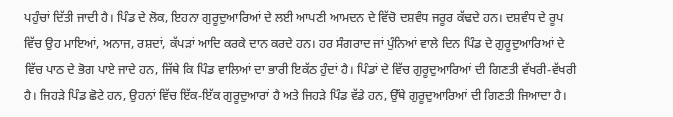ਪਹੁੰਚਾਂ ਦਿੱਤੀ ਜਾਦੀ ਹੈ। ਪਿੰਡ ਦੇ ਲੋਕ, ਇਹਨਾ ਗੁਰੂਦੁਆਰਿਆਂ ਦੇ ਲਈ ਆਪਣੀ ਆਮਦਨ ਦੇ ਵਿੱਚੋ ਦਸ਼ਵੰਧ ਜਰੂਰ ਕੱਢਦੇ ਹਨ। ਦਸ਼ਵੰਧ ਦੇ ਰੂਪ ਵਿੱਚ ਉਹ ਮਾਇਆਂ, ਅਨਾਜ, ਰਸ਼ਦਾਂ, ਕੱਪੜਾਂ ਆਦਿ ਕਰਕੇ ਦਾਨ ਕਰਦੇ ਹਨ। ਹਰ ਸੰਗਰਾਦ ਜਾਂ ਪੁੰਨਿਆਂ ਵਾਲੇ ਦਿਨ ਪਿੰਡ ਦੇ ਗੁਰੂਦੁਆਰਿਆਂ ਦੇ ਵਿੱਚ ਪਾਠ ਦੇ ਭੋਗ ਪਾਏ ਜਾਦੇ ਹਨ, ਜਿੱਥੇ ਕਿ ਪਿੰਡ ਵਾਲਿਆਂ ਦਾ ਭਾਰੀ ਇਕੱਠ ਹੁੰਦਾਂ ਹੈ। ਪਿੰਡਾਂ ਦੇ ਵਿੱਚ ਗੁਰੂਦੁਆਰਿਆਂ ਦੀ ਗਿਣਤੀ ਵੱਖਰੀ-ਵੱਖਰੀ ਹੈ। ਜਿਹੜੇ ਪਿੰਡ ਛੋਟੇ ਹਨ, ਉਹਨਾਂ ਵਿੱਚ ਇੱਕ-ਇੱਕ ਗੁਰੂਦੁਆਰਾਂ ਹੈ ਅਤੇ ਜਿਹੜੇ ਪਿੰਡ ਵੱਡੇ ਹਨ, ਉੱਥੇ ਗੁਰੂਦੁਆਰਿਆਂ ਦੀ ਗਿਣਤੀ ਜਿਆਦਾ ਹੈ।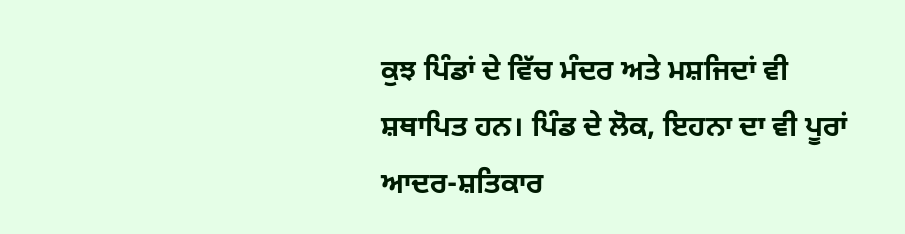ਕੁਝ ਪਿੰਡਾਂ ਦੇ ਵਿੱਚ ਮੰਦਰ ਅਤੇ ਮਸ਼ਜਿਦਾਂ ਵੀ ਸ਼ਥਾਪਿਤ ਹਨ। ਪਿੰਡ ਦੇ ਲੋਕ, ਇਹਨਾ ਦਾ ਵੀ ਪੂਰਾਂ ਆਦਰ-ਸ਼ਤਿਕਾਰ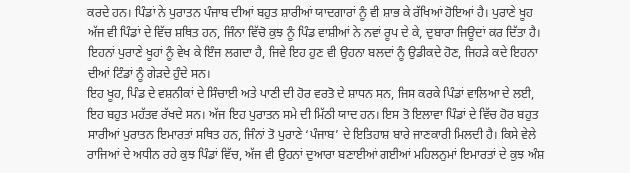ਕਰਦੇ ਹਨ। ਪਿੰਡਾਂ ਨੇ ਪੁਰਾਤਨ ਪੰਜਾਬ ਦੀਆਂ ਬਹੁਤ ਸ਼ਾਰੀਆਂ ਯਾਦਗਾਰਾਂ ਨੂੰ ਵੀ ਸ਼ਾਭ ਕੇ ਰੱਖਿਆਂ ਹੋਇਆਂ ਹੈ। ਪੁਰਾਣੇ ਖੂਹ ਅੱਜ ਵੀ ਪਿੰਡਾਂ ਦੇ ਵਿੱਚ ਸ਼ਥਿਤ ਹਨ, ਜਿੰਨਾ ਵਿੱਚੋ ਕੁਝ ਨੂੰ ਪਿੰਡ ਵਾਸ਼ੀਆਂ ਨੇ ਨਵਾਂ ਰੂਪ ਦੇ ਕੇ, ਦੁਬਾਰਾ ਜਿਊਦਾਂ ਕਰ ਦਿੱਤਾ ਹੈ। ਇਹਨਾਂ ਪੁਰਾਣੇ ਖੂਹਾਂ ਨੂੰ ਵੇਖ ਕੇ ਇੰਜ ਲਗਦਾ ਹੈ, ਜਿਵੇ ਇਹ ਹੁਣ ਵੀ ਉਹਨਾ ਬਲਦਾਂ ਨੂੰ ਉਡੀਕਦੇ ਹੋਣ, ਜਿਹੜੇ ਕਦੇ ਇਹਨਾ ਦੀਆਂ ਟਿੰਡਾਂ ਨੂੰ ਗੇੜਦੇ ਹੁੰਦੇ ਸਨ।
ਇਹ ਖੂਹ, ਪਿੰਡ ਦੇ ਵਸ਼ਨੀਕਾਂ ਦੇ ਸਿੰਚਾਈ ਅਤੇ ਪਾਣੀ ਦੀ ਹੋਰ ਵਰਤੋ ਦੇ ਸ਼ਾਧਨ ਸਨ, ਜਿਸ ਕਰਕੇ ਪਿੰਡਾਂ ਵਾਲਿਆ ਦੇ ਲਈ, ਇਹ ਬਹੁਤ ਮਹੱਤਵ ਰੱਖਦੇ ਸਨ। ਅੱਜ ਇਹ ਪੁਰਾਤਨ ਸਮੇ ਦੀ ਮਿੱਠੀ ਯਾਦ ਹਨ। ਇਸ ਤੋ ਇਲਾਵਾ ਪਿੰਡਾਂ ਦੇ ਵਿੱਚ ਹੋਰ ਬਹੁਤ ਸਾਰੀਆਂ ਪੁਰਾਤਨ ਇਮਾਰਤਾਂ ਸਥਿਤ ਹਨ, ਜਿੰਨਾਂ ਤੋ ਪੁਰਾਣੇ ‘ਪੰਜਾਬ’ ਦੇ ਇਤਿਹਾਸ਼ ਬਾਰੇ ਜਾਣਕਾਰੀ ਮਿਲਦੀ ਹੈ। ਕਿਸੇ ਵੇਲੇ ਰਾਜਿਆਂ ਦੇ ਅਧੀਨ ਰਹੇ ਕੁਝ ਪਿੰਡਾਂ ਵਿੱਚ, ਅੱਜ ਵੀ ਉਹਨਾਂ ਦੁਆਰਾ ਬਣਾਈਆਂ ਗਈਆਂ ਮਹਿਲਨੁਮਾਂ ਇਮਾਰਤਾਂ ਦੇ ਕੁਝ ਅੰਸ਼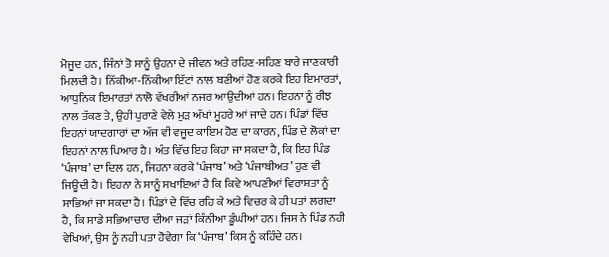ਮੋਜੂਦ ਹਨ, ਜਿੰਨਾਂ ਤੋ ਸਾਨੂੰ ਉਹਨਾ ਦੇ ਜੀਵਨ ਅਤੇ ਰਹਿਣ-ਸਹਿਣ ਬਾਰੇ ਜਾਣਕਾਰੀ ਮਿਲਦੀ ਹੈ। ਨਿੱਕੀਆ-ਨਿੱਕੀਆ ਇੱਟਾਂ ਨਾਲ ਬਣੀਆਂ ਹੋਣ ਕਰਕੇ ਇਹ ਇਮਾਰਤਾਂ, ਆਧੁਨਿਕ ਇਮਾਰਤਾਂ ਨਾਲੋ ਵੱਖਰੀਆਂ ਨਜਰ ਆਉਦੀਆਂ ਹਨ। ਇਹਨਾ ਨੂੰ ਰੀਝ ਨਾਲ ਤੱਕਣ ਤੇ, ਉਹੀ ਪੁਰਾਣੇ ਵੇਲੇ ਮੁੜ ਅੱਖਾਂ ਮੂਹਰੇ ਆਂ ਜਾਦੇ ਹਨ। ਪਿੰਡਾਂ ਵਿੱਚ ਇਹਨਾਂ ਯਾਦਗਾਰਾਂ ਦਾ ਅੱਜ ਵੀ ਵਜੂਦ ਕਾਇਮ ਹੋਣ ਦਾ ਕਾਰਨ, ਪਿੰਡ ਦੇ ਲੋਕਾਂ ਦਾ ਇਹਨਾਂ ਨਾਲ ਪਿਆਰ ਹੈ। ਅੰਤ ਵਿੱਚ ਇਹ ਕਿਹਾ ਜਾ ਸਕਦਾ ਹੈ, ਕਿ ਇਹ ਪਿੰਡ ‘ਪੰਜਾਬ’ ਦਾ ਦਿਲ ਹਨ, ਜਿਹਨਾ ਕਰਕੇ ‘ਪੰਜਾਬ’ ਅਤੇ ‘ਪੰਜਾਬੀਅਤ’ ਹੁਣ ਵੀ ਜਿਊਦੀ ਹੈ। ਇਹਨਾ ਨੇ ਸਾਨੂੰ ਸਖਾਇਆਂ ਹੈ ਕਿ ਕਿਵੇ ਆਪਣੀਆਂ ਵਿਰਾਸ਼ਤਾ ਨੂੰ ਸਾਭਿਆਂ ਜਾ ਸਕਦਾ ਹੈ। ਪਿੰਡਾਂ ਦੇ ਵਿੱਚ ਰਹਿ ਕੇ ਅਤੇ ਵਿਚਰ ਕੇ ਹੀ ਪਤਾਂ ਲਗਦਾ ਹੈ, ਕਿ ਸਾਡੇ ਸਭਿਆਚਾਰ ਦੀਆ ਜੜਾਂ ਕਿੰਨੀਆ ਡੂੰਘੀਆਂ ਹਨ। ਜਿਸ ਨੇ ਪਿੰਡ ਨਹੀ ਵੇਖਿਆਂ, ਉਸ ਨੂੰ ਨਹੀ ਪਤਾ ਹੋਵੇਗਾ ਕਿ ‘ਪੰਜਾਬ’ ਕਿਸ ਨੂੰ ਕਹਿੰਦੇ ਹਨ।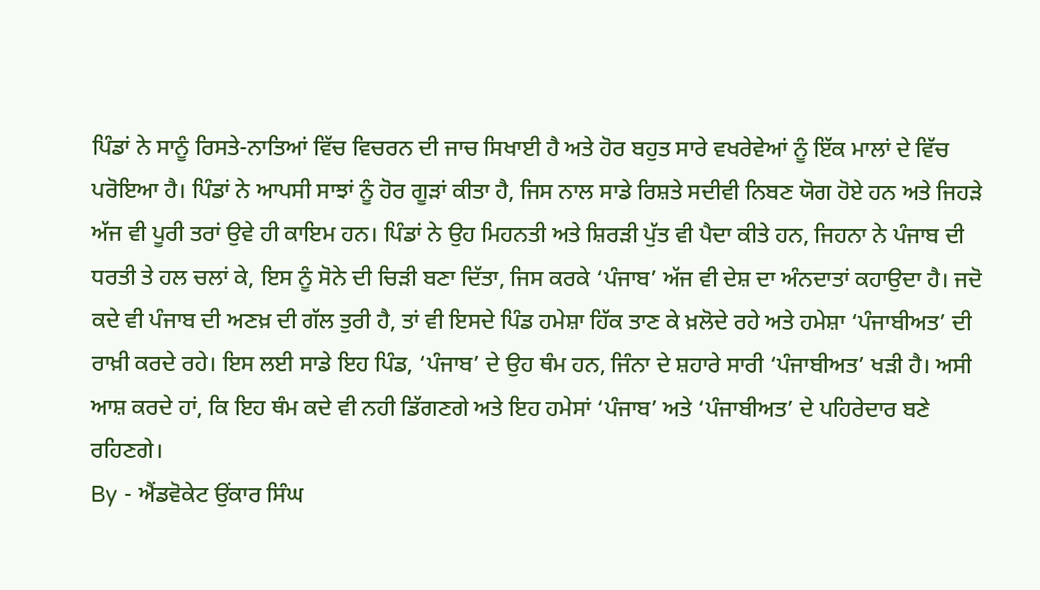ਪਿੰਡਾਂ ਨੇ ਸਾਨੂੰ ਰਿਸਤੇ-ਨਾਤਿਆਂ ਵਿੱਚ ਵਿਚਰਨ ਦੀ ਜਾਚ ਸਿਖਾਈ ਹੈ ਅਤੇ ਹੋਰ ਬਹੁਤ ਸਾਰੇ ਵਖਰੇਵੇਆਂ ਨੂੰ ਇੱਕ ਮਾਲਾਂ ਦੇ ਵਿੱਚ ਪਰੋਇਆ ਹੈ। ਪਿੰਡਾਂ ਨੇ ਆਪਸੀ ਸਾਝਾਂ ਨੂੰ ਹੋਰ ਗੂੜਾਂ ਕੀਤਾ ਹੈ, ਜਿਸ ਨਾਲ ਸਾਡੇ ਰਿਸ਼ਤੇ ਸਦੀਵੀ ਨਿਬਣ ਯੋਗ ਹੋਏ ਹਨ ਅਤੇ ਜਿਹੜੇ ਅੱਜ ਵੀ ਪੂਰੀ ਤਰਾਂ ਉਵੇ ਹੀ ਕਾਇਮ ਹਨ। ਪਿੰਡਾਂ ਨੇ ਉਹ ਮਿਹਨਤੀ ਅਤੇ ਸ਼ਿਰੜੀ ਪੁੱਤ ਵੀ ਪੈਦਾ ਕੀਤੇ ਹਨ, ਜਿਹਨਾ ਨੇ ਪੰਜਾਬ ਦੀ ਧਰਤੀ ਤੇ ਹਲ ਚਲਾਂ ਕੇ, ਇਸ ਨੂੰ ਸੋਨੇ ਦੀ ਚਿੜੀ ਬਣਾ ਦਿੱਤਾ, ਜਿਸ ਕਰਕੇ ‘ਪੰਜਾਬ’ ਅੱਜ ਵੀ ਦੇਸ਼ ਦਾ ਅੰਨਦਾਤਾਂ ਕਹਾਉਦਾ ਹੈ। ਜਦੋ ਕਦੇ ਵੀ ਪੰਜਾਬ ਦੀ ਅਣਖ਼ ਦੀ ਗੱਲ ਤੁਰੀ ਹੈ, ਤਾਂ ਵੀ ਇਸਦੇ ਪਿੰਡ ਹਮੇਸ਼ਾ ਹਿੱਕ ਤਾਣ ਕੇ ਖ਼ਲੋਦੇ ਰਹੇ ਅਤੇ ਹਮੇਸ਼ਾ ‘ਪੰਜਾਬੀਅਤ’ ਦੀ ਰਾਖ਼ੀ ਕਰਦੇ ਰਹੇ। ਇਸ ਲਈ ਸਾਡੇ ਇਹ ਪਿੰਡ, ‘ਪੰਜਾਬ’ ਦੇ ਉਹ ਥੰਮ ਹਨ, ਜਿੰਨਾ ਦੇ ਸ਼ਹਾਰੇ ਸਾਰੀ ‘ਪੰਜਾਬੀਅਤ’ ਖੜੀ ਹੈ। ਅਸੀ ਆਸ਼ ਕਰਦੇ ਹਾਂ, ਕਿ ਇਹ ਥੰਮ ਕਦੇ ਵੀ ਨਹੀ ਡਿੱਗਣਗੇ ਅਤੇ ਇਹ ਹਮੇਸਾਂ ‘ਪੰਜਾਬ’ ਅਤੇ ‘ਪੰਜਾਬੀਅਤ’ ਦੇ ਪਹਿਰੇਦਾਰ ਬਣੇ ਰਹਿਣਗੇ।
By - ਐਂਡਵੋਕੇਟ ਉਂਕਾਰ ਸਿੰਘ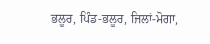ਭਲੂਰ, ਪਿੰਡ-ਭਲੂਰ, ਜਿਲਾਂ-ਮੋਗਾ,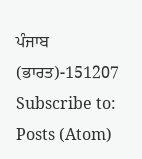ਪੰਜਾਬ (ਭਾਰਤ)-151207
Subscribe to:
Posts (Atom)